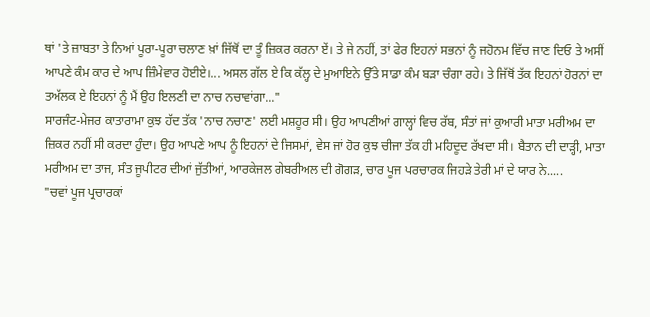ਥਾਂ 'ਤੇ ਜ਼ਾਬਤਾ ਤੇ ਨਿਆਂ ਪੂਰਾ-ਪੂਰਾ ਚਲਾਣ ਖ਼ਾਂ ਜਿੱਥੋਂ ਦਾ ਤੂੰ ਜ਼ਿਕਰ ਕਰਨਾ ਏਂ। ਤੇ ਜੇ ਨਹੀਂ, ਤਾਂ ਫੇਰ ਇਹਨਾਂ ਸਭਨਾਂ ਨੂੰ ਜਹੋਨਮ ਵਿੱਚ ਜਾਣ ਦਿਓ ਤੇ ਅਸੀਂ ਆਪਣੇ ਕੰਮ ਕਾਰ ਦੇ ਆਪ ਜ਼ਿੰਮੇਵਾਰ ਹੋਈਏ।... ਅਸਲ ਗੱਲ ਏ ਕਿ ਕੱਲ੍ਹ ਦੇ ਮੁਆਇਨੇ ਉੱਤੇ ਸਾਡਾ ਕੰਮ ਬੜਾ ਚੰਗਾ ਰਹੇ। ਤੇ ਜਿੱਥੋਂ ਤੱਕ ਇਹਨਾਂ ਹੋਰਨਾਂ ਦਾ ਤਅੱਲਕ ਏ ਇਹਨਾਂ ਨੂੰ ਮੈਂ ਉਹ ਇਲਣੀ ਦਾ ਨਾਚ ਨਚਾਵਾਂਗਾ..."
ਸਾਰਜੰਟ-ਮੇਜਰ ਕਾਤਾਰਾਮਾ ਕੁਝ ਹੱਦ ਤੱਕ 'ਨਾਚ ਨਚਾਣ' ਲਈ ਮਸ਼ਹੂਰ ਸੀ। ਉਹ ਆਪਣੀਆਂ ਗਾਲ੍ਹਾਂ ਵਿਚ ਰੱਬ, ਸੰਤਾਂ ਜਾਂ ਕੁਆਰੀ ਮਾਤਾ ਮਰੀਅਮ ਦਾ ਜ਼ਿਕਰ ਨਹੀਂ ਸੀ ਕਰਦਾ ਹੁੰਦਾ। ਉਹ ਆਪਣੇ ਆਪ ਨੂੰ ਇਹਨਾਂ ਦੇ ਜਿਸਮਾਂ, ਵੇਸ ਜਾਂ ਹੋਰ ਕੁਝ ਚੀਜਾ ਤੱਕ ਹੀ ਮਹਿਦੂਦ ਰੱਖਦਾ ਸੀ। ਬੈਤਾਨ ਦੀ ਦਾੜ੍ਹੀ, ਮਾਤਾ ਮਰੀਅਮ ਦਾ ਤਾਜ, ਸੰਤ ਜੂਪੀਟਰ ਦੀਆਂ ਜੁੱਤੀਆਂ, ਆਰਕੇਜਲ ਗੇਬਰੀਅਲ ਦੀ ਗੋਗੜ, ਚਾਰ ਪੂਜ ਪਰਚਾਰਕ ਜਿਹੜੇ ਤੇਰੀ ਮਾਂ ਦੇ ਯਾਰ ਨੇ.....
"ਚਵਾਂ ਪੂਜ ਪ੍ਰਚਾਰਕਾਂ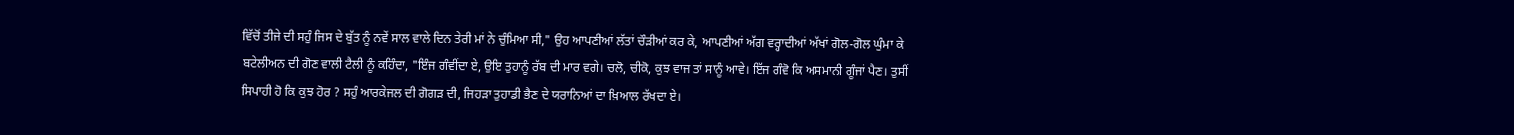ਵਿੱਚੋਂ ਤੀਜੇ ਦੀ ਸਹੁੰ ਜਿਸ ਦੇ ਬੁੱਤ ਨੂੰ ਨਵੇਂ ਸਾਲ ਵਾਲੇ ਦਿਨ ਤੇਰੀ ਮਾਂ ਨੇ ਚੁੰਮਿਆ ਸੀ," ਉਹ ਆਪਣੀਆਂ ਲੱਤਾਂ ਚੌੜੀਆਂ ਕਰ ਕੇ, ਆਪਣੀਆਂ ਅੱਗ ਵਰ੍ਹਾਦੀਆਂ ਅੱਖਾਂ ਗੋਲ-ਗੋਲ ਘੁੰਮਾ ਕੇ ਬਟੇਲੀਅਨ ਦੀ ਗੋਣ ਵਾਲੀ ਟੈਲੀ ਨੂੰ ਕਹਿੰਦਾ, "ਇੰਜ ਗੰਵੀਂਦਾ ਏ, ਉਇ ਤੁਹਾਨੂੰ ਰੱਬ ਦੀ ਮਾਰ ਵਗੇ। ਚਲੋ, ਚੀਕੋ, ਕੁਝ ਵਾਜ ਤਾਂ ਸਾਨੂੰ ਆਵੇ। ਇੱਜ ਗੰਵੋ ਕਿ ਅਸਮਾਨੀ ਗੂੰਜਾਂ ਪੈਣ। ਤੁਸੀਂ ਸਿਪਾਹੀ ਹੋ ਕਿ ਕੁਝ ਹੋਰ ? ਸਹੁੰ ਆਰਕੇਜਲ ਦੀ ਗੋਗੜ ਦੀ, ਜਿਹੜਾ ਤੁਹਾਡੀ ਭੈਣ ਦੇ ਯਰਾਨਿਆਂ ਦਾ ਖ਼ਿਆਲ ਰੱਖਦਾ ਏ।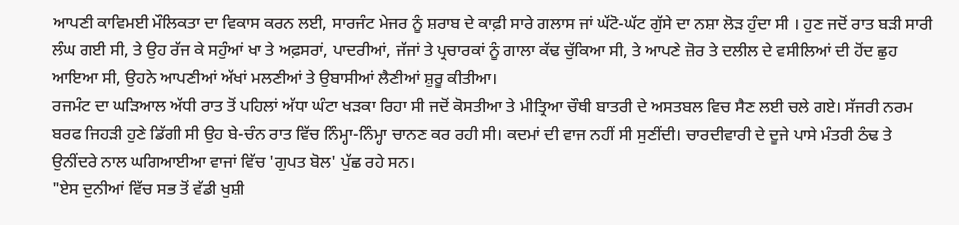ਆਪਣੀ ਕਾਵਿਮਈ ਮੌਲਿਕਤਾ ਦਾ ਵਿਕਾਸ ਕਰਨ ਲਈ, ਸਾਰਜੰਟ ਮੇਜਰ ਨੂੰ ਸ਼ਰਾਬ ਦੇ ਕਾਫ਼ੀ ਸਾਰੇ ਗਲਾਸ ਜਾਂ ਘੱਟੋ-ਘੱਟ ਗੁੱਸੇ ਦਾ ਨਸ਼ਾ ਲੋੜ ਹੁੰਦਾ ਸੀ । ਹੁਣ ਜਦੋਂ ਰਾਤ ਬੜੀ ਸਾਰੀ ਲੰਘ ਗਈ ਸੀ, ਤੇ ਉਹ ਰੱਜ ਕੇ ਸਹੁੰਆਂ ਖਾ ਤੇ ਅਫ਼ਸਰਾਂ, ਪਾਦਰੀਆਂ, ਜੱਜਾਂ ਤੇ ਪ੍ਰਚਾਰਕਾਂ ਨੂੰ ਗਾਲਾ ਕੱਢ ਚੁੱਕਿਆ ਸੀ, ਤੇ ਆਪਣੇ ਜ਼ੋਰ ਤੇ ਦਲੀਲ ਦੇ ਵਸੀਲਿਆਂ ਦੀ ਹੋਂਦ ਛੁਹ ਆਇਆ ਸੀ, ਉਹਨੇ ਆਪਣੀਆਂ ਅੱਖਾਂ ਮਲਣੀਆਂ ਤੇ ਉਬਾਸੀਆਂ ਲੈਣੀਆਂ ਸ਼ੁਰੂ ਕੀਤੀਆ।
ਰਜਮੰਟ ਦਾ ਘੜਿਆਲ ਅੱਧੀ ਰਾਤ ਤੋਂ ਪਹਿਲਾਂ ਅੱਧਾ ਘੰਟਾ ਖੜਕਾ ਰਿਹਾ ਸੀ ਜਦੋਂ ਕੋਸਤੀਆ ਤੇ ਮੀਤ੍ਰਿਆ ਚੌਥੀ ਬਾਤਰੀ ਦੇ ਅਸਤਬਲ ਵਿਚ ਸੈਣ ਲਈ ਚਲੇ ਗਏ। ਸੱਜਰੀ ਨਰਮ ਬਰਫ ਜਿਹੜੀ ਹੁਣੇ ਡਿੱਗੀ ਸੀ ਉਹ ਬੇ-ਚੰਨ ਰਾਤ ਵਿੱਚ ਨਿੰਮ੍ਹਾ-ਨਿੰਮ੍ਹਾ ਚਾਨਣ ਕਰ ਰਹੀ ਸੀ। ਕਦਮਾਂ ਦੀ ਵਾਜ ਨਹੀਂ ਸੀ ਸੁਣੀਂਦੀ। ਚਾਰਦੀਵਾਰੀ ਦੇ ਦੂਜੇ ਪਾਸੇ ਮੰਤਰੀ ਠੰਢ ਤੇ ਉਨੀਂਦਰੇ ਨਾਲ ਘਗਿਆਈਆ ਵਾਜਾਂ ਵਿੱਚ 'ਗੁਪਤ ਬੋਲ' ਪੁੱਛ ਰਹੇ ਸਨ।
"ਏਸ ਦੁਨੀਆਂ ਵਿੱਚ ਸਭ ਤੋਂ ਵੱਡੀ ਖੁਸ਼ੀ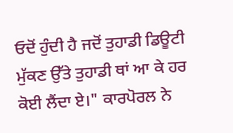ਓਦੋਂ ਹੁੰਦੀ ਹੈ ਜਦੋਂ ਤੁਹਾਡੀ ਡਿਊਟੀ ਮੁੱਕਣ ਉੱਤੇ ਤੁਹਾਡੀ ਥਾਂ ਆ ਕੇ ਹਰ ਕੋਈ ਲੈਂਦਾ ਏ।" ਕਾਰਪੋਰਲ ਨੇ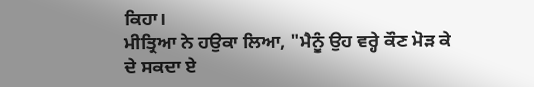ਕਿਹਾ।
ਮੀਤ੍ਰਿਆ ਨੇ ਹਉਕਾ ਲਿਆ, "ਮੈਨੂੰ ਉਹ ਵਰ੍ਹੇ ਕੌਣ ਮੋੜ ਕੇ ਦੇ ਸਕਦਾ ਏ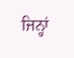ਜਿਨ੍ਹਾਂ